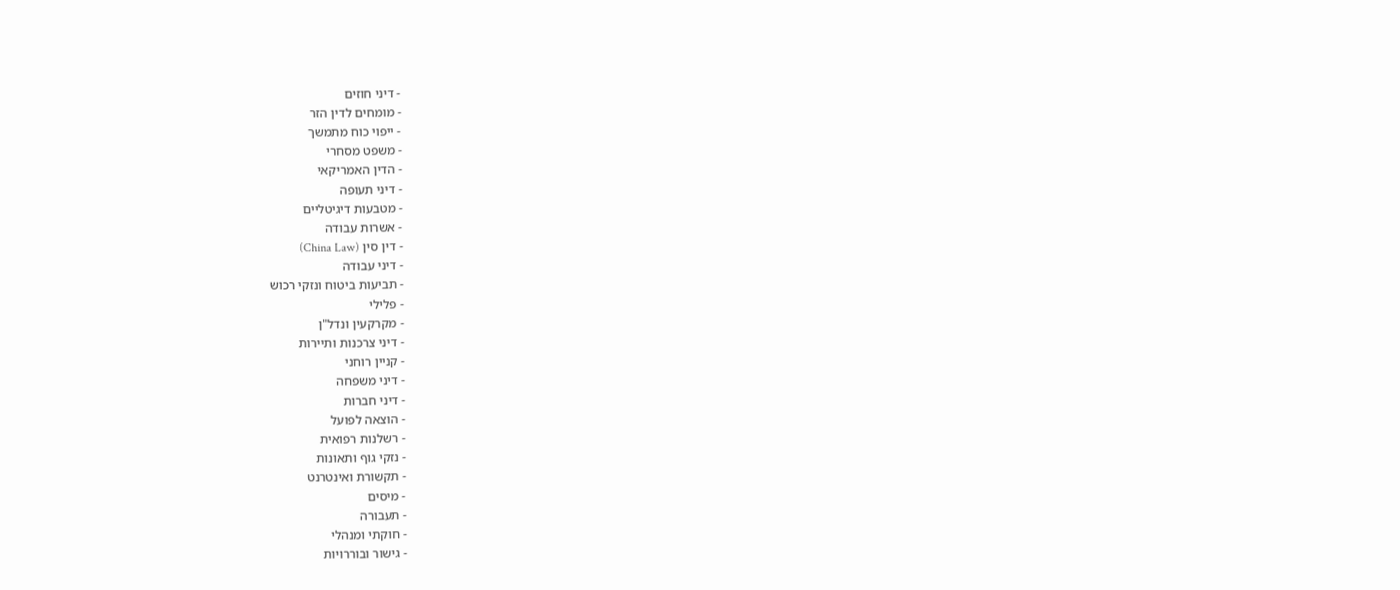- דיני חוזים
- מומחים לדין הזר
- ייפוי כוח מתמשך
- משפט מסחרי
- הדין האמריקאי
- דיני תעופה
- מטבעות דיגיטליים
- אשרות עבודה
- דין סין (China Law)
- דיני עבודה
- תביעות ביטוח ונזקי רכוש
- פלילי
- מקרקעין ונדל"ן
- דיני צרכנות ותיירות
- קניין רוחני
- דיני משפחה
- דיני חברות
- הוצאה לפועל
- רשלנות רפואית
- נזקי גוף ותאונות
- תקשורת ואינטרנט
- מיסים
- תעבורה
- חוקתי ומנהלי
- גישור ובוררויות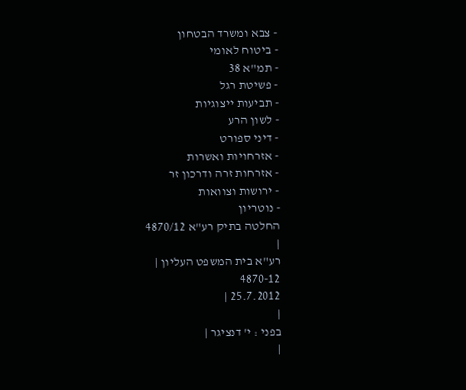- צבא ומשרד הבטחון
- ביטוח לאומי
- תמ"א 38
- פשיטת רגל
- תביעות ייצוגיות
- לשון הרע
- דיני ספורט
- אזרחויות ואשרות
- אזרחות זרה ודרכון זר
- ירושות וצוואות
- נוטריון
החלטה בתיק רע"א 4870/12
|
רע"א בית המשפט העליון |
4870-12
25.7.2012 |
|
בפני : י' דנציגר |
|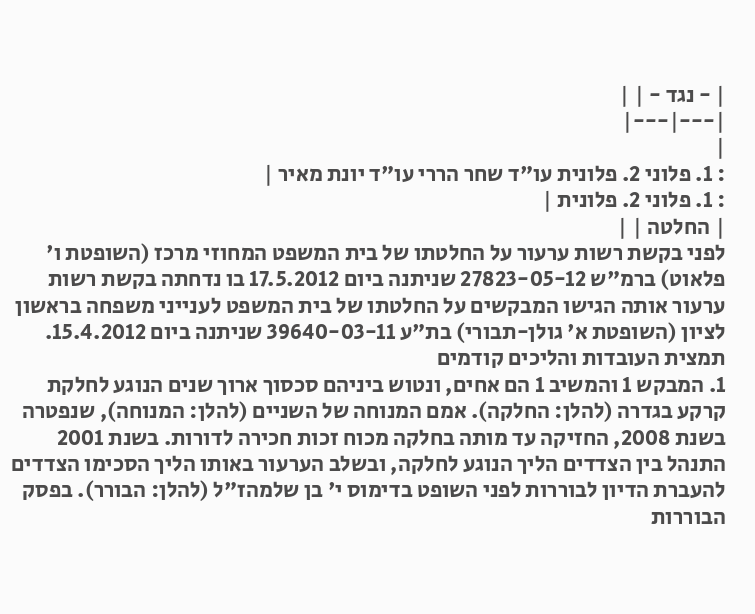| - נגד - | |
|---|---|
|
: 1. פלוני 2. פלונית עו"ד שחר הררי עו"ד יונת מאיר |
: 1. פלוני 2. פלונית |
| החלטה | |
לפני בקשת רשות ערעור על החלטתו של בית המשפט המחוזי מרכז (השופטת ו' פלאוט) ברמ"ש 27823-05-12 שניתנה ביום 17.5.2012 בו נדחתה בקשת רשות ערעור אותה הגישו המבקשים על החלטתו של בית המשפט לענייני משפחה בראשון לציון (השופטת א' גולן-תבורי) בת"ע 39640-03-11 שניתנה ביום 15.4.2012.
תמצית העובדות והליכים קודמים
1. המבקש 1 והמשיב 1 הם אחים, ונטוש ביניהם סכסוך ארוך שנים הנוגע לחלקת קרקע בגדרה (להלן: החלקה). אמם המנוחה של השניים (להלן: המנוחה), שנפטרה בשנת 2008, החזיקה עד מותה בחלקה מכוח זכות חכירה לדורות. בשנת 2001 התנהל בין הצדדים הליך הנוגע לחלקה, ובשלב הערעור באותו הליך הסכימו הצדדים להעברת הדיון לבוררות לפני השופט בדימוס י' בן שלמהז"ל (להלן: הבורר). בפסק הבוררות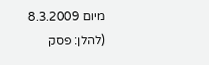מיום 8.3.2009 (להלן: פסק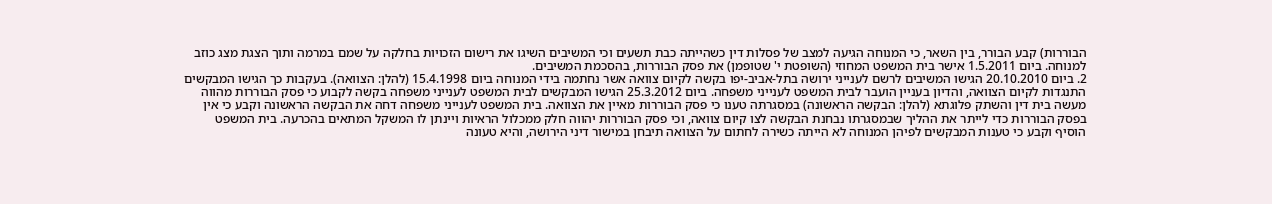הבוררות) קבע הבורר, בין השאר, כי המנוחה הגיעה למצב של פסלות דין כשהייתה כבת תשעים וכי המשיבים השיגו את רישום הזכויות בחלקה על שמם במרמה ותוך הצגת מצג כוזב למנוחה. ביום 1.5.2011 אישר בית המשפט המחוזי (השופטת י' שטופמן) את פסק הבוררות, בהסכמת המשיבים.
2. ביום 20.10.2010 הגישו המשיבים לרשם לענייני ירושה בתל-אביב-יפו בקשה לקיום צוואה אשר נחתמה בידי המנוחה ביום 15.4.1998 (להלן: הצוואה). בעקבות כך הגישו המבקשים התנגדות לקיום הצוואה, והדיון בעניין הועבר לבית המשפט לענייני משפחה. ביום 25.3.2012 הגישו המבקשים לבית המשפט לענייני משפחה בקשה לקבוע כי פסק הבוררות מהווה מעשה בית דין והשתק פלוגתא (להלן: הבקשה הראשונה) במסגרתה טענו כי פסק הבוררות מאיין את הצוואה. בית המשפט לענייני משפחה דחה את הבקשה הראשונה וקבע כי אין בפסק הבוררות כדי לייתר את ההליך שבמסגרתו נבחנת הבקשה לצו קיום צוואה, וכי פסק הבוררות יהווה חלק ממכלול הראיות ויינתן לו המשקל המתאים בהכרעה. בית המשפט הוסיף וקבע כי טענות המבקשים לפיהן המנוחה לא הייתה כשירה לחתום על הצוואה תיבחן במישור דיני הירושה, והיא טעונה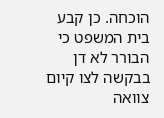הוכחה. כן קבע בית המשפט כי הבורר לא דן בבקשה לצו קיום צוואה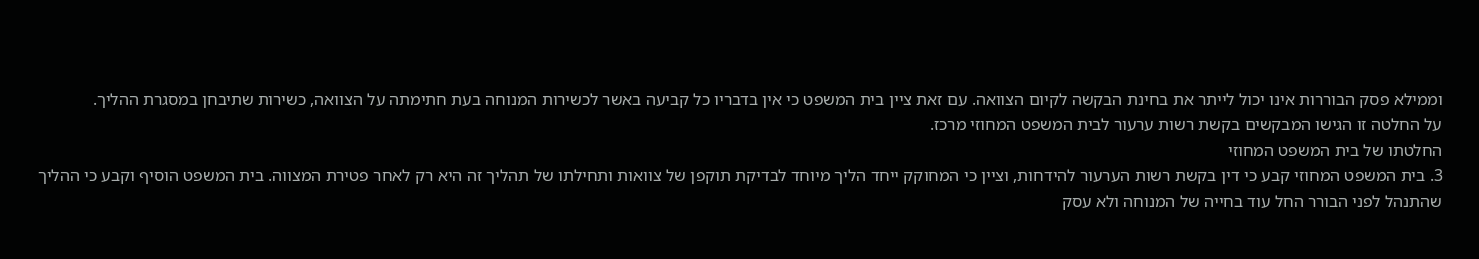וממילא פסק הבוררות אינו יכול לייתר את בחינת הבקשה לקיום הצוואה. עם זאת ציין בית המשפט כי אין בדבריו כל קביעה באשר לכשירות המנוחה בעת חתימתה על הצוואה, כשירות שתיבחן במסגרת ההליך.
על החלטה זו הגישו המבקשים בקשת רשות ערעור לבית המשפט המחוזי מרכז.
החלטתו של בית המשפט המחוזי
3. בית המשפט המחוזי קבע כי דין בקשת רשות הערעור להידחות, וציין כי המחוקק ייחד הליך מיוחד לבדיקת תוקפן של צוואות ותחילתו של תהליך זה היא רק לאחר פטירת המצווה. בית המשפט הוסיף וקבע כי ההליך שהתנהל לפני הבורר החל עוד בחייה של המנוחה ולא עסק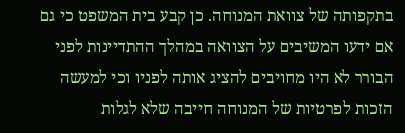בתקפותה של צוואת המנוחה. כן קבע בית המשפט כי גם אם ידעו המשיבים על הצוואה במהלך ההתדיינות לפני הבורר לא היו מחויבים להציג אותה לפניו וכי למעשה הזכות לפרטיות של המנוחה חייבה שלא לגלות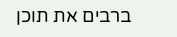ברבים את תוכן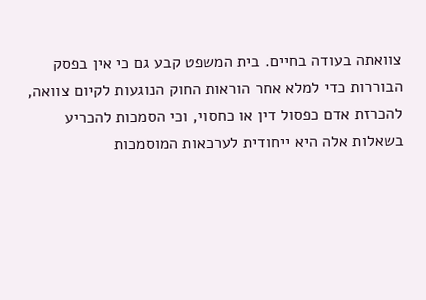צוואתה בעודה בחיים. בית המשפט קבע גם כי אין בפסק הבוררות כדי למלא אחר הוראות החוק הנוגעות לקיום צוואה, להכרזת אדם כפסול דין או כחסוי, וכי הסמכות להכריע בשאלות אלה היא ייחודית לערכאות המוסמכות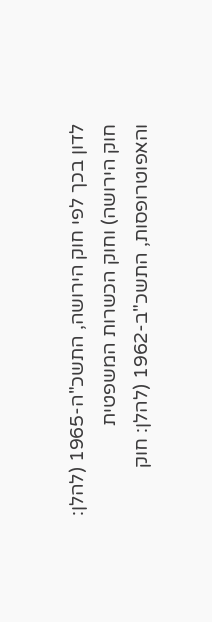לדון בכך לפי חוק הירושה, התשכ"ה-1965 (להלן: חוק הירושה) וחוק הכשרות המשפטית והאפוטרופסות, התשכ"ב-1962 (להלן: חוק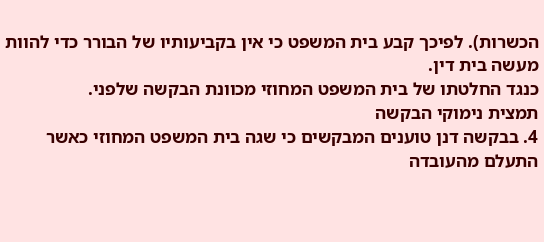הכשרות). לפיכך קבע בית המשפט כי אין בקביעותיו של הבורר כדי להוות מעשה בית דין.
כנגד החלטתו של בית המשפט המחוזי מכוונת הבקשה שלפני.
תמצית נימוקי הבקשה
4. בבקשה דנן טוענים המבקשים כי שגה בית המשפט המחוזי כאשר התעלם מהעובדה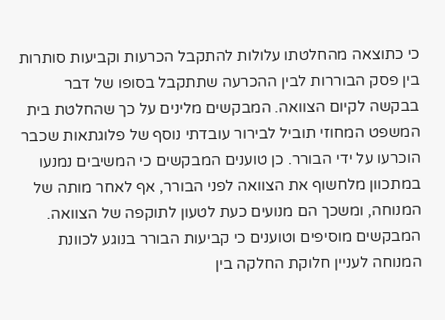כי כתוצאה מהחלטתו עלולות להתקבל הכרעות וקביעות סותרות בין פסק הבוררות לבין ההכרעה שתתקבל בסופו של דבר בבקשה לקיום הצוואה. המבקשים מלינים על כך שהחלטת בית המשפט המחוזי תוביל לבירור עובדתי נוסף של פלוגתאות שכבר הוכרעו על ידי הבורר. כן טוענים המבקשים כי המשיבים נמנעו במתכוון מלחשוף את הצוואה לפני הבורר, אף לאחר מותה של המנוחה, ומשכך הם מנועים כעת לטעון לתוקפה של הצוואה. המבקשים מוסיפים וטוענים כי קביעות הבורר בנוגע לכוונת המנוחה לעניין חלוקת החלקה בין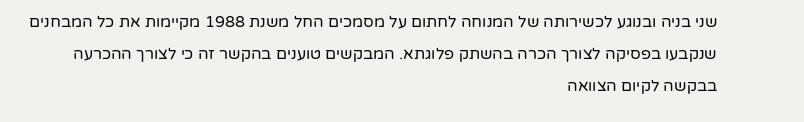שני בניה ובנוגע לכשירותה של המנוחה לחתום על מסמכים החל משנת 1988 מקיימות את כל המבחנים שנקבעו בפסיקה לצורך הכרה בהשתק פלוגתא. המבקשים טוענים בהקשר זה כי לצורך ההכרעה בבקשה לקיום הצוואה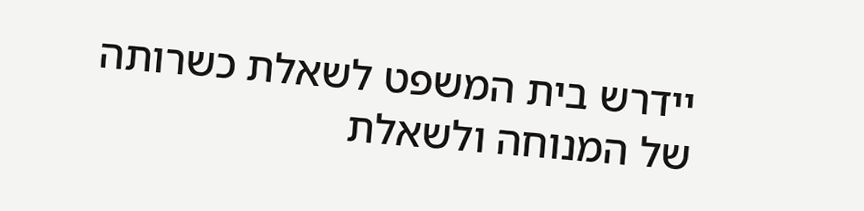יידרש בית המשפט לשאלת כשרותה של המנוחה ולשאלת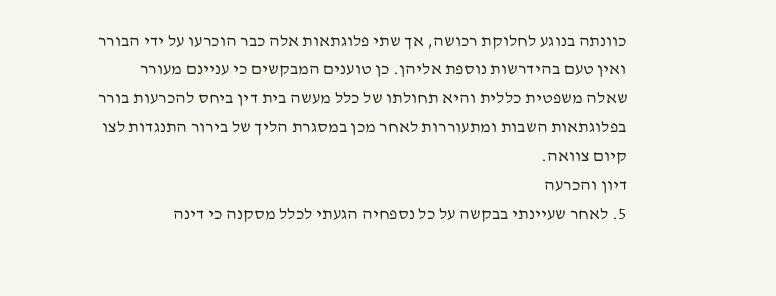כוונתה בנוגע לחלוקת רכושה, אך שתי פלוגתאות אלה כבר הוכרעו על ידי הבורר ואין טעם בהידרשות נוספת אליהן. כן טוענים המבקשים כי עניינם מעורר שאלה משפטית כללית והיא תחולתו של כלל מעשה בית דין ביחס להכרעות בורר בפלוגתאות השבות ומתעוררות לאחר מכן במסגרת הליך של בירור התנגדות לצו קיום צוואה.
דיון והכרעה
5. לאחר שעיינתי בבקשה על כל נספחיה הגעתי לכלל מסקנה כי דינה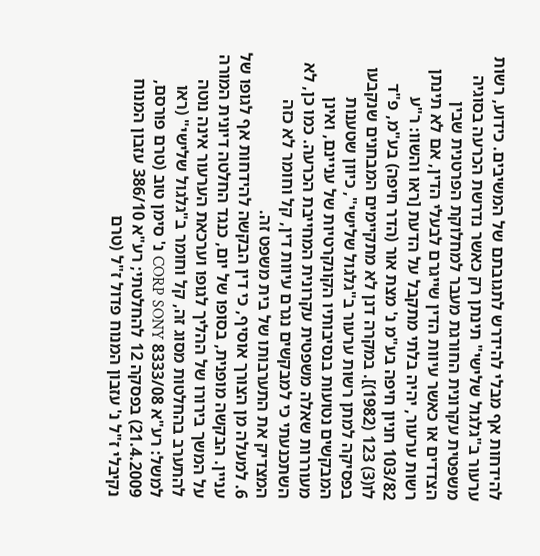להידחות אף מבלי להידרש לתגובתם של המשיבים. כידוע, רשות ערעור ב"גלגול שלישי" תינתן רק כאשר נדרשת הכרעה בסוגיה משפטית עקרונית החורגת מעבר למחלוקת הפרטנית שבין הצדדים או כאשר עיוות הדין שייגרם לבעלי הדין, אם לא תינתן רשות ערעור, יהיה בלתי מתקבל על הדעת [ראו והשוו: ר"ע 103/82 חניון חיפה בע"מ נ' מצת אור (הדר חיפה) בע"מ, פ"ד לו(3) 123 (1982)]. במקרה דנן לא מתקיימים המבחנים שנקבעו בפסיקה למתן רשות ערעור ב"גלגול שלישי", כיוון שטענות המבקשים נטועות בנסיבותיו הקונקרטיות של עניינם, ואינן מעוררות שאלה משפטית עקרונית המחייבת הכרעה. כמו כן, לא השתכנעתי כי למבקשים נגרם עיוות דין, קל וחומר לא כזה המצדיק את התערבותו של בית משפט זה.
6. למעלה מן הצורך אוסיף, כי דין הבקשה להידחות אף לגופו של עניין. הבקשה מופנית, בסופו של יום, כנגד החלטה דיונית המורה על המשך בירורו של ההליך לגופו וערכאת הערעור אינה נוטה להתערב בהחלטות מסוג זה, קל וחומר ב"גלגול שלישי" (ראו למשל: רע"א 8333/08 CORP SONY נ' סימן טוב (טרם פורסם, 21.4.2009) בפסקה 12 להחלטתי; רע"א 386/10 עזבון המנוח נקיבלי ז"ל נ' עזבון המנוח פדול ז"ל (טרם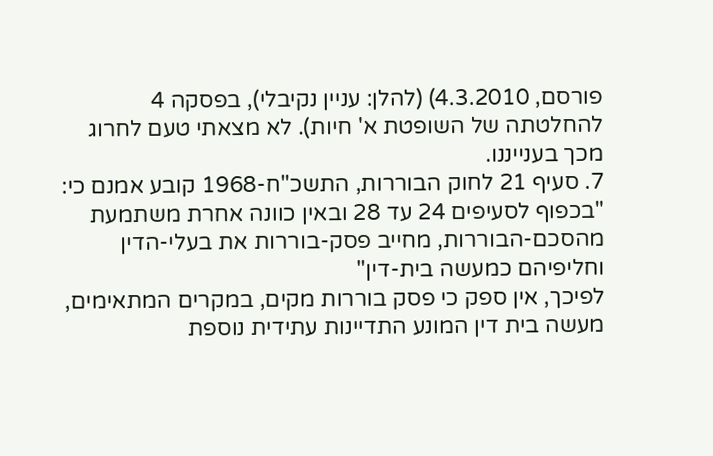פורסם, 4.3.2010) (להלן: עניין נקיבלי), בפסקה 4 להחלטתה של השופטת א' חיות). לא מצאתי טעם לחרוג מכך בענייננו.
7. סעיף 21 לחוק הבוררות, התשכ"ח-1968 קובע אמנם כי:
"בכפוף לסעיפים 24 עד 28 ובאין כוונה אחרת משתמעת מהסכם-הבוררות, מחייב פסק-בוררות את בעלי-הדין וחליפיהם כמעשה בית-דין"
לפיכך, אין ספק כי פסק בוררות מקים, במקרים המתאימים, מעשה בית דין המונע התדיינות עתידית נוספת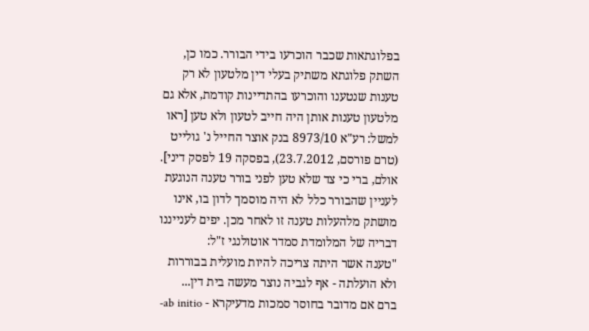בפלוגתאות שכבר הוכרעו בידי הבורר. כמו כן, השתק פלוגתא משתיק בעלי דין מלטעון לא רק טענות שנטענו והוכרעו בהתדיינות קודמת, אלא גם מלטעון טענות אותן היה חייב לטעון ולא טען [ראו למשל: רע"א 8973/10 בנק אוצר החייל נ' גולייט (טרם פורסם, 23.7.2012), בפסקה 19 לפסק דיני]. אולם, ברי כי צד שלא טען לפני בורר טענה הנוגעת לעניין שהבורר כלל לא היה מוסמך לדון בו, אינו מושתק מלהעלות טענה זו לאחר מכן. יפים לענייננו דבריה של המלומדת סמדר אוטולנגי ז"ל:
"טענה אשר היתה צריכה להיות מועלית בבוררות ולא הועלתה - אף לגביה נוצר מעשה בית דין...
ברם אם מדובר בחוסר סמכות מדעיקרא - ab initio-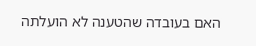האם בעובדה שהטענה לא הועלתה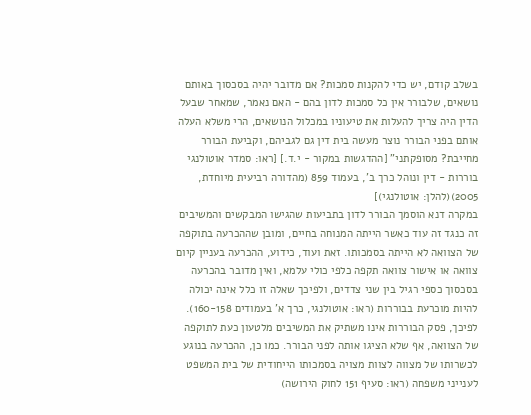בשלב קודם, יש כדי להקנות סמכות? אם מדובר יהיה בסכסוך באותם נושאים, שלבורר אין כל סמכות לדון בהם - האם נאמר, שמאחר שבעל הדין היה צריך להעלות את טיעוניו במכלול הנושאים, הרי משלא העלה אותם בפני הבורר נוצר מעשה בית דין גם לגביהם, וקביעת הבורר מחייבת? מסופקתני" [ההדגשות במקור - י.ד.] [ראו: סמדר אוטולנגי בוררות - דין ונוהל כרך ב', בעמוד 859 (מהדורה רביעית מיוחדת, 2005)(להלן: אוטולנגי)]
במקרה דנא הוסמך הבורר לדון בתביעות שהגישו המבקשים והמשיבים זה כנגד זה עוד כאשר הייתה המנוחה בחיים, ומובן שההכרעה בתוקפה של הצוואה לא הייתה בסמכותו. זאת ועוד, כידוע, ההכרעה בעניין קיום צוואה או אישור צוואה תקפה כלפי כולי עלמא, ואין מדובר בהכרעה בסכסוך כספי רגיל בין שני צדדים, ולפיכך שאלה זו כלל אינה יכולה להיות מוכרעת בבוררות (ראו: אוטולנגי, כרך א' בעמודים 160-158). לפיכך, פסק הבוררות אינו משתיק את המשיבים מלטעון כעת לתוקפה של הצוואה, אף שלא הציגו אותה לפני הבורר. כמו כן, ההכרעה בנוגע לכשרותו של מצווה לצוות מצויה בסמכותו הייחודית של בית המשפט לענייני משפחה (ראו: סעיף 151 לחוק הירושה)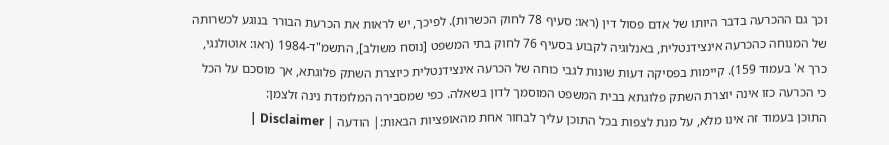וכך גם ההכרעה בדבר היותו של אדם פסול דין (ראו: סעיף 78 לחוק הכשרות). לפיכך, יש לראות את הכרעת הבורר בנוגע לכשרותה של המנוחה כהכרעה אינצידנטלית, באנלוגיה לקבוע בסעיף 76 לחוק בתי המשפט [נוסח משולב], התשמ"ד-1984 (ראו: אוטולנגי, כרך א' בעמוד 159). קיימות בפסיקה דעות שונות לגבי כוחה של הכרעה אינצידנטלית כיוצרת השתק פלוגתא, אך מוסכם על הכל כי הכרעה כזו אינה יוצרת השתק פלוגתא בבית המשפט המוסמך לדון בשאלה. כפי שמסבירה המלומדת נינה זלצמן:
התוכן בעמוד זה אינו מלא, על מנת לצפות בכל התוכן עליך לבחור אחת מהאופציות הבאות:| הודעה | Disclaimer |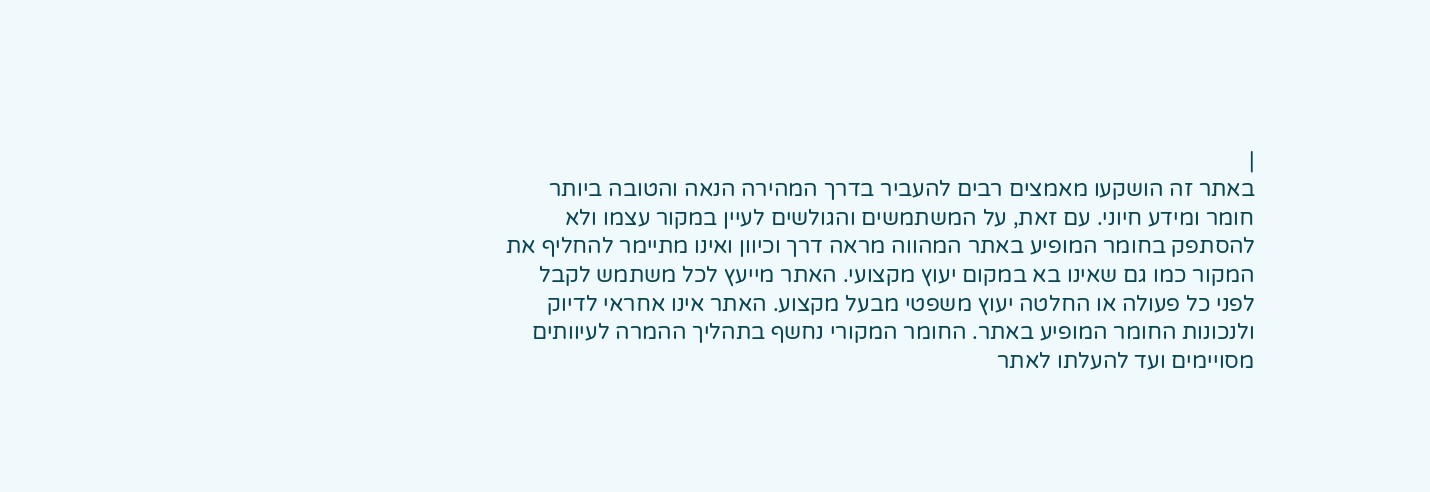|
באתר זה הושקעו מאמצים רבים להעביר בדרך המהירה הנאה והטובה ביותר חומר ומידע חיוני. עם זאת, על המשתמשים והגולשים לעיין במקור עצמו ולא להסתפק בחומר המופיע באתר המהווה מראה דרך וכיוון ואינו מתיימר להחליף את המקור כמו גם שאינו בא במקום יעוץ מקצועי. האתר מייעץ לכל משתמש לקבל לפני כל פעולה או החלטה יעוץ משפטי מבעל מקצוע. האתר אינו אחראי לדיוק ולנכונות החומר המופיע באתר. החומר המקורי נחשף בתהליך ההמרה לעיוותים מסויימים ועד להעלתו לאתר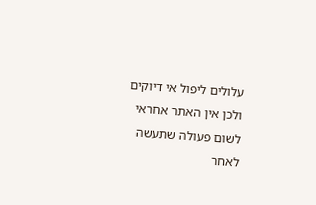עלולים ליפול אי דיוקים ולכן אין האתר אחראי לשום פעולה שתעשה לאחר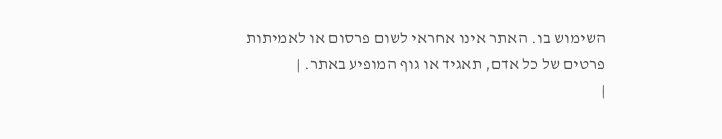השימוש בו. האתר אינו אחראי לשום פרסום או לאמיתות פרטים של כל אדם, תאגיד או גוף המופיע באתר. |
|